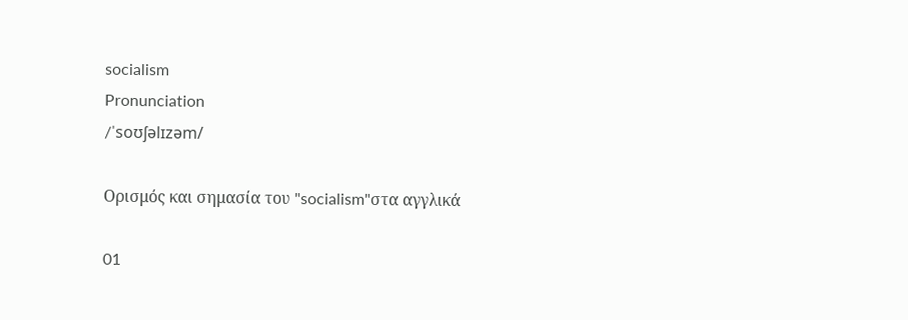socialism
Pronunciation
/ˈsoʊʃəlɪzəm/

Ορισμός και σημασία του "socialism"στα αγγλικά

01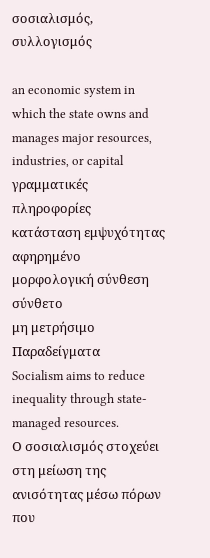σοσιαλισμός, συλλογισμός

an economic system in which the state owns and manages major resources, industries, or capital
γραμματικές πληροφορίες
κατάσταση εμψυχότητας
αφηρημένο
μορφολογική σύνθεση
σύνθετο
μη μετρήσιμο
Παραδείγματα
Socialism aims to reduce inequality through state-managed resources.
Ο σοσιαλισμός στοχεύει στη μείωση της ανισότητας μέσω πόρων που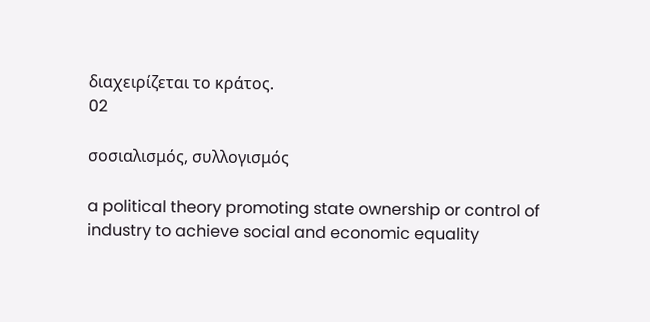διαχειρίζεται το κράτος.
02

σοσιαλισμός, συλλογισμός

a political theory promoting state ownership or control of industry to achieve social and economic equality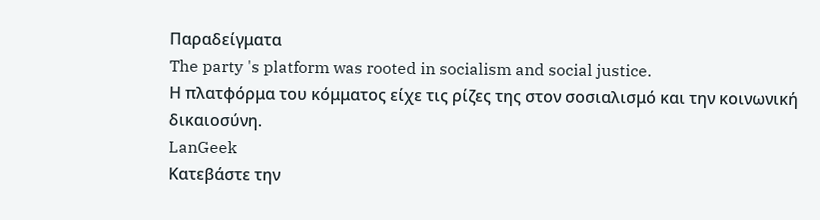Παραδείγματα
The party 's platform was rooted in socialism and social justice.
Η πλατφόρμα του κόμματος είχε τις ρίζες της στον σοσιαλισμό και την κοινωνική δικαιοσύνη.
LanGeek
Κατεβάστε την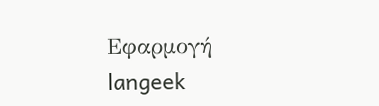Εφαρμογή
langeek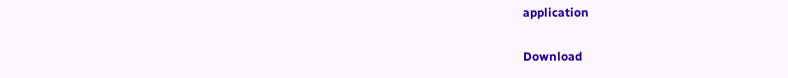application

Download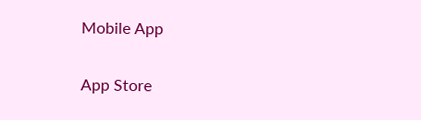Mobile App

App Store